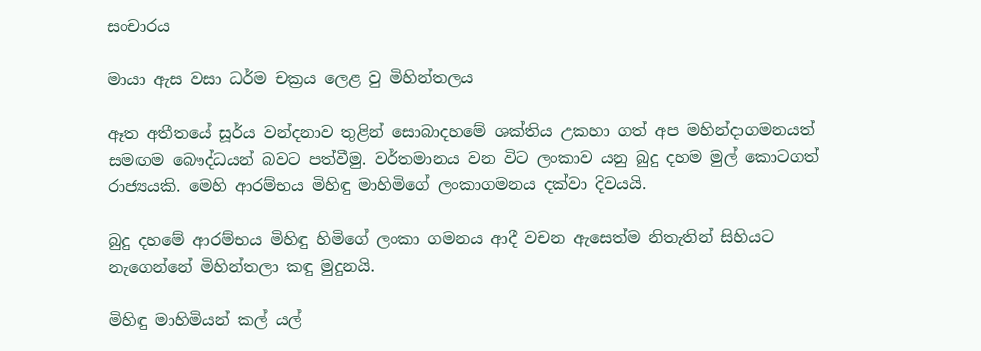සංචාරය

මායා ඇස වසා ධර්ම චක්‍රය ලෙළ වු මිහින්තලය

ඈත අතීතයේ සූර්ය වන්දනාව තුළින් සොබාදහමේ ශක්තිය උකහා ගත් අප මහින්දාගමනයත් සමඟම බෞද්ධයන් බවට පත්වීමු. වර්තමානය වන විට ලංකාව යනු බුදු දහම මුල් කොටගත් රාජ්‍යයකි. මෙහි ආරම්භය මිහිඳු මාහිමිගේ ලංකාගමනය දක්වා දිවයයි.

බුදු දහමේ ආරම්භය මිහිඳු හිමිගේ ලංකා ගමනය ආදී වචන ඇසෙත්ම නිතැතින් සිහියට නැගෙන්නේ මිහින්තලා කඳු මුදුනයි.

මිහිඳු මාහිමියන් කල් යල්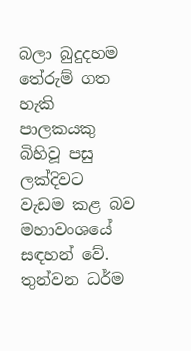බලා බුදුදහම තේරුම් ගත හැකි පාලකයකු බිහිවූ පසු ලක්දිවට වැඩම කළ බව මහාවංශයේ සඳහන් වේ. තුන්වන ධර්ම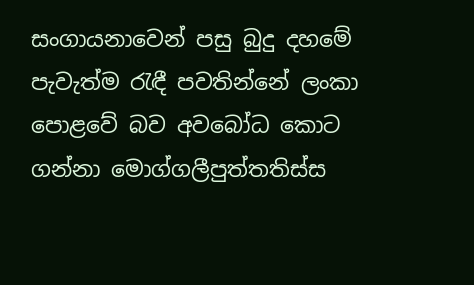සංගායනාවෙන් පසු බුදු දහමේ පැවැත්ම රැඳී පවතින්නේ ලංකා පොළවේ බව අවබෝධ කොට ගන්නා මොග්ගලීපුත්තතිස්ස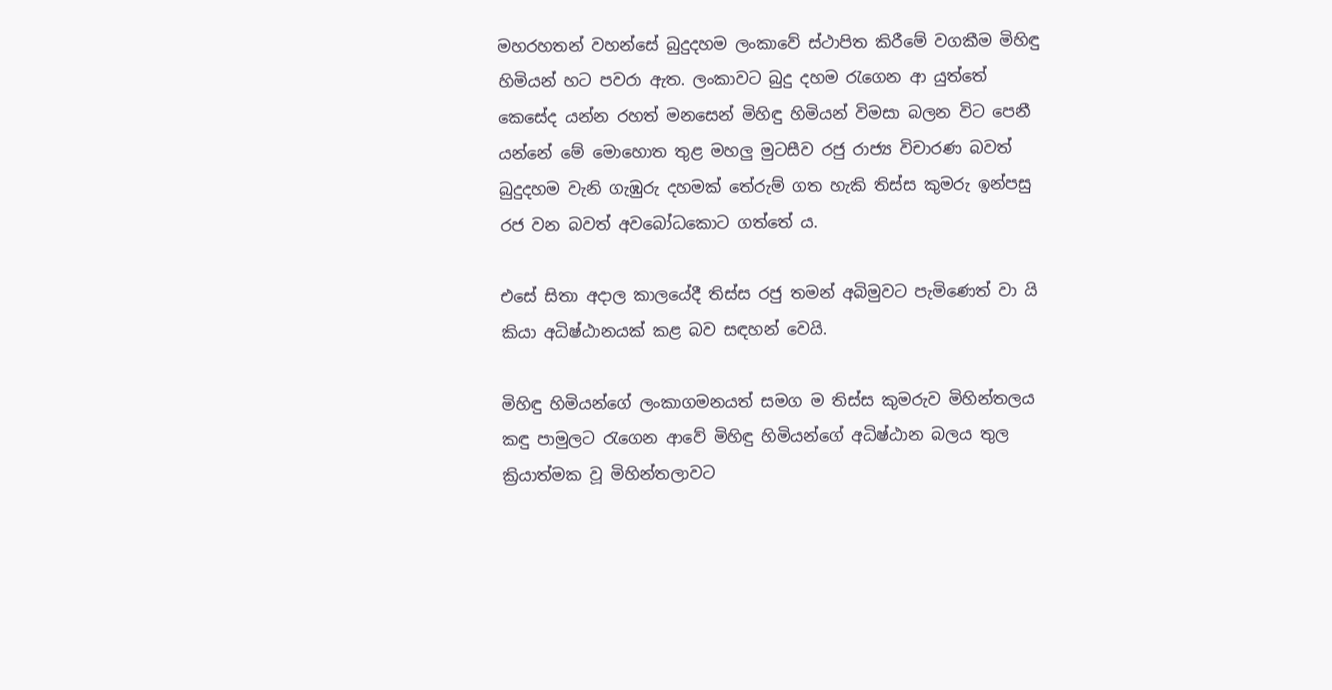මහරහතන් වහන්සේ බුදුදහම ලංකාවේ ස්ථාපිත කිරීමේ වගකීම මිහිඳු හිමියන් හට පවරා ඇත. ලංකාවට බුදු දහම රැගෙන ආ යුත්තේ කෙසේද යන්න රහත් මනසෙන් මිහිඳු හිමියන් විමසා බලන විට පෙනී යන්නේ මේ මොහොත තුළ මහලු මුටසීව රජු රාජ්‍ය විචාරණ බවත් බුදුදහම වැනි ගැඹුරු දහමක් තේරුම් ගත හැකි තිස්ස කුමරු ඉන්පසු රජ වන බවත් අවබෝධකොට ගත්තේ ය.

එසේ සිතා අදාල කාලයේදී තිස්ස රජු තමන් අබිමුවට පැමිණෙත් වා යි කියා අධිෂ්ඨානයක් කළ බව සඳහන් වෙයි.

මිහිඳු හිමියන්ගේ ලංකාගමනයත් සමග ම තිස්ස කුමරුව මිහින්තලය කඳු පාමුලට රැගෙන ආවේ මිහිඳු හිමියන්ගේ අධිෂ්ඨාන බලය තුල ක්‍රියාත්මක වූ මිහින්තලාවට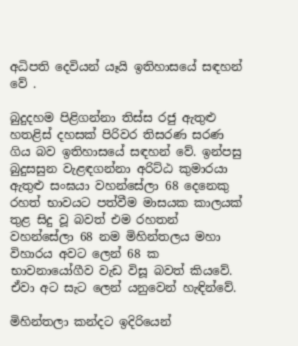අධිපති දෙවියන් යෑයි ඉතිහාසයේ සඳහන් වේ .

බුදුදහම පිළිගන්නා තිස්ස රජු ඇතුළු හතළිස් දහසක් පිරිවර තිසරණ සරණ ගිය බව ඉතිහාසයේ සඳහන් වේ. ඉන්පසු බුදුසසුන වැළඳගන්නා අරිට්ඨ කුමාරයා ඇතුළු සංඝයා වහන්සේලා 68 දෙනෙකු රහත් භාවයට පත්වීම මාසයක කාලයක් තුළ සිදු වූ බවත් එම රහතන් වහන්සේලා 68 නම මිහින්තලය මහා විහාරය අවට ලෙන් 68 ක භාවනායෝගීව වැඩ විසූ බවත් කියවේ. ඒවා අට සැට ලෙන් යනුවෙන් හැඳින්වේ.

මිහින්තලා කන්දට ඉදිරියෙන්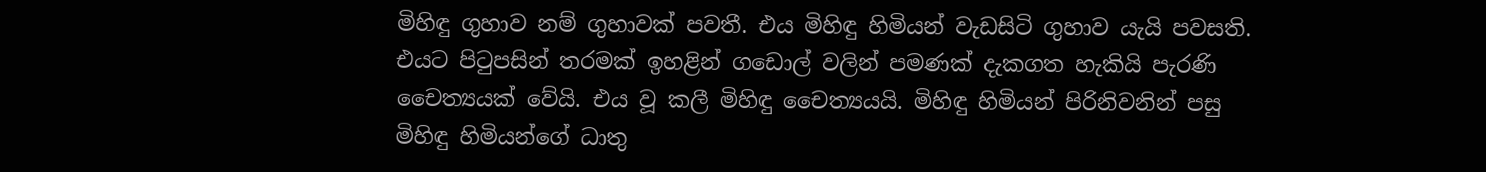මිහිඳු ගුහාව නම් ගුහාවක් පවතී. එය මිහිඳු හිමියන් වැඩසිටි ගුහාව යැයි පවසති. එයට පිටුපසින් තරමක් ඉහළින් ගඩොල් වලින් පමණක් දැකගත හැකියි පැරණි චෛත්‍යයක් වේයි. එය වූ කලී මිහිඳු චෛත්‍යයයි. මිහිඳු හිමියන් පිරිනිවනින් පසු මිහිඳු හිමියන්ගේ ධාතු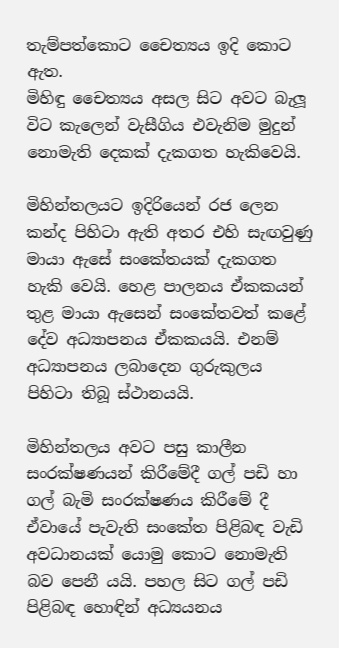තැම්පත්කොට චෛත්‍යය ඉදි කොට ඇත.
මිහිඳු චෛත්‍යය අසල සිට අවට බැලූ විට කැලෙන් වැසීගිය එවැනිම මුදුන් නොමැති දෙකක් දැකගත හැකිවෙයි.

මිහින්තලයට ඉදිරියෙන් රජ ලෙන කන්ද පිහිටා ඇති අතර එහි සැඟවුණු මායා ඇසේ සංකේතයක් දැකගත හැකි වෙයි. හෙළ පාලනය ඒකකයන් තුළ මායා ඇසෙන් සංකේතවත් කළේ දේව අධ්‍යාපනය ඒකකයයි. එනම් අධ්‍යාපනය ලබාදෙන ගුරුකුලය පිහිටා තිබූ ස්ථානයයි.

මිහින්තලය අවට පසු කාලීන සංරක්ෂණයන් කිරීමේදී ගල් පඩි හා ගල් බැමි සංරක්ෂණය කිරීමේ දී ඒවායේ පැවැති සංකේත පිළිබඳ වැඩි අවධානයක් යොමු කොට නොමැති බව පෙනී යයි. පහල සිට ගල් පඩි පිළිබඳ හොඳින් අධ්‍යයනය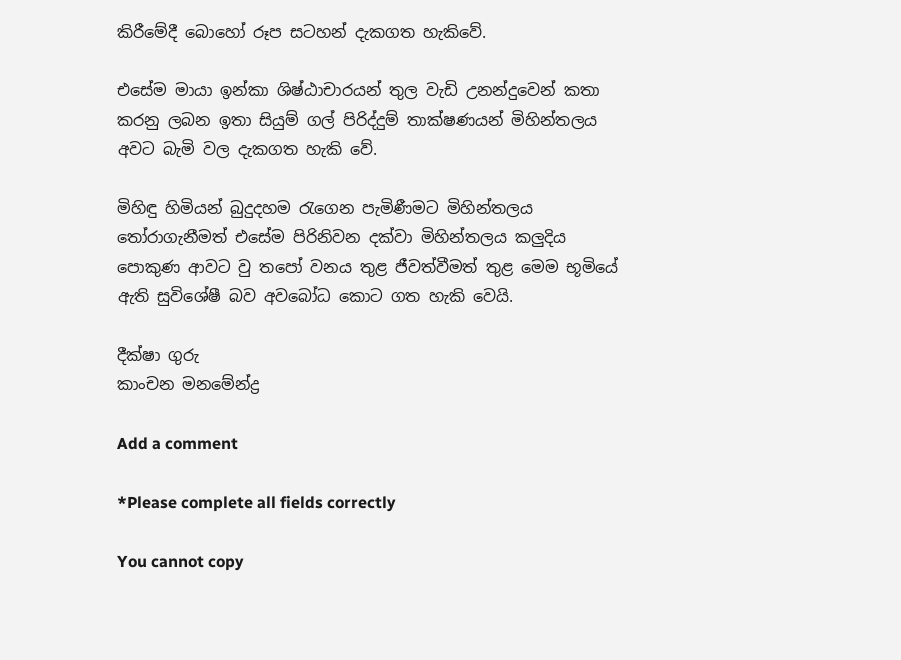කිරීමේදී බොහෝ රූප සටහන් දැකගත හැකිවේ.

එසේම මායා ඉන්කා ශිෂ්ඨාචාරයන් තුල වැඩි උනන්දුවෙන් කතා කරනු ලබන ඉතා සියුම් ගල් පිරිද්දුම් තාක්ෂණයන් මිහින්තලය අවට බැමි වල දැකගත හැකි වේ.

මිහිඳු හිමියන් බුදුදහම රැගෙන පැමිණීමට මිහින්තලය තෝරාගැනීමත් එසේම පිරිනිවන දක්වා මිහින්තලය කලුදිය පොකුණ ආවට වු තපෝ වනය තුළ ජීවත්වීමත් තුළ මෙම භූමියේ ඇති සුවිශේෂී බව අවබෝධ කොට ගත හැකි වෙයි.

දීක්ෂා ගුරු
කාංචන මනමේන්ද්‍ර

Add a comment

*Please complete all fields correctly

You cannot copy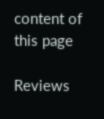content of this page

Reviews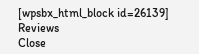[wpsbx_html_block id=26139]
Reviews
Close